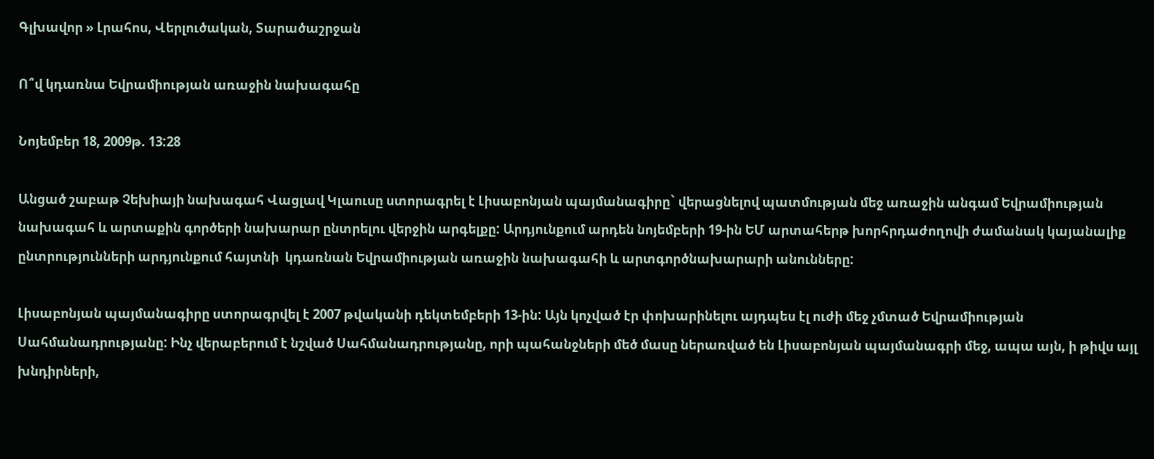Գլխավոր » Լրահոս, Վերլուծական, Տարածաշրջան

Ո՞վ կդառնա Եվրամիության առաջին նախագահը

Նոյեմբեր 18, 2009թ. 13:28

Անցած շաբաթ Չեխիայի նախագահ Վացլավ Կլաուսը ստորագրել է Լիսաբոնյան պայմանագիրը` վերացնելով պատմության մեջ առաջին անգամ Եվրամիության նախագահ և արտաքին գործերի նախարար ընտրելու վերջին արգելքը: Արդյունքում արդեն նոյեմբերի 19-ին ԵՄ արտահերթ խորհրդաժողովի ժամանակ կայանալիք ընտրությունների արդյունքում հայտնի  կդառնան Եվրամիության առաջին նախագահի և արտգործնախարարի անունները:

Լիսաբոնյան պայմանագիրը ստորագրվել է 2007 թվականի դեկտեմբերի 13-ին: Այն կոչված էր փոխարինելու այդպես էլ ուժի մեջ չմտած Եվրամիության Սահմանադրությանը: Ինչ վերաբերում է նշված Սահմանադրությանը, որի պահանջների մեծ մասը ներառված են Լիսաբոնյան պայմանագրի մեջ, ապա այն, ի թիվս այլ խնդիրների,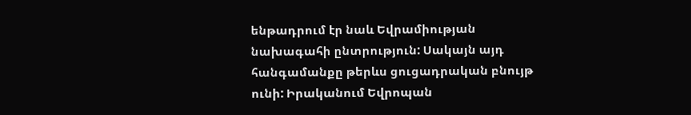ենթադրում էր նաև Եվրամիության նախագահի ընտրություն: Սակայն այդ հանգամանքը թերևս ցուցադրական բնույթ ունի: Իրականում Եվրոպան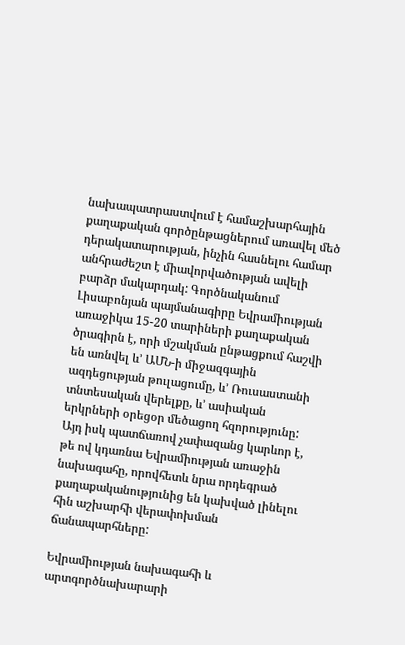նախապատրաստվում է համաշխարհային քաղաքական գործընթացներում առավել մեծ դերակատարության, ինչին հասնելու համար անհրաժեշտ է միավորվածության ավելի բարձր մակարդակ: Գործնականում Լիսաբոնյան պայմանագիրը Եվրամիության առաջիկա 15-20 տարիների քաղաքական ծրագիրն է, որի մշակման ընթացքում հաշվի են առնվել և’ ԱՄՆ-ի միջազգային ազդեցության թուլացումը, և’ Ռուսաստանի տնտեսական վերելքը, և’ ասիական երկրների օրեցօր մեծացող հզորությունը: Այդ իսկ պատճառով չափազանց կարևոր է, թե ով կդառնա Եվրամիության առաջին նախագահը, որովհետև նրա որդեգրած քաղաքականությունից են կախված լինելու հին աշխարհի վերափոխման ճանապարհները:

Եվրամիության նախագահի և արտգործնախարարի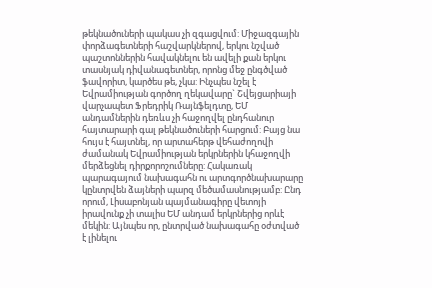թեկնածուների պակաս չի զգացվում: Միջազգային փորձագետների հաշվարկներով, երկու նշված պաշտոններին հավակնելու են ավելի քան երկու տասնյակ դիվանագետներ, որոնց մեջ ընգծված ֆավորիտ, կարծես թե, չկա: Ինչպես նշել է Եվրամիության գործող ղեկավարը` Շվեյցարիայի վարչապետ Ֆրեդրիկ Ռայնֆելդտը, ԵՄ անդամներին դեռևս չի հաջողվել ընդհանուր հայտարարի գալ թեկնածուների հարցում: Բայց նա հույս է հայտնել, որ արտահերթ վեհաժողովի ժամանակ Եվրամիության երկրներին կհաջողվի մերձեցնել դիրքորոշումները: Հակառակ պարագայում նախագահն ու արտգործնախարարը կընտրվեն ձայների պարզ մեծամասնությամբ: Ընդ որում, Լիսաբոնյան պայմանագիրը վետոյի իրավունք չի տալիս ԵՄ անդամ երկրներից որևէ մեկին: Այնպես որ, ընտրված նախագահը օժտված է լինելու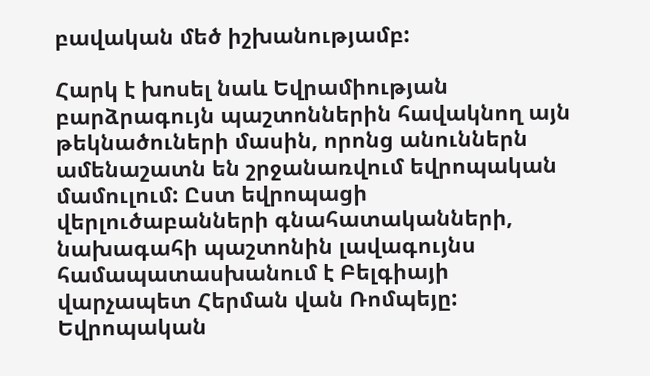բավական մեծ իշխանությամբ:

Հարկ է խոսել նաև Եվրամիության բարձրագույն պաշտոններին հավակնող այն թեկնածուների մասին, որոնց անուններն ամենաշատն են շրջանառվում եվրոպական մամուլում: Ըստ եվրոպացի վերլուծաբանների գնահատականների, նախագահի պաշտոնին լավագույնս համապատասխանում է Բելգիայի վարչապետ Հերման վան Ռոմպեյը: Եվրոպական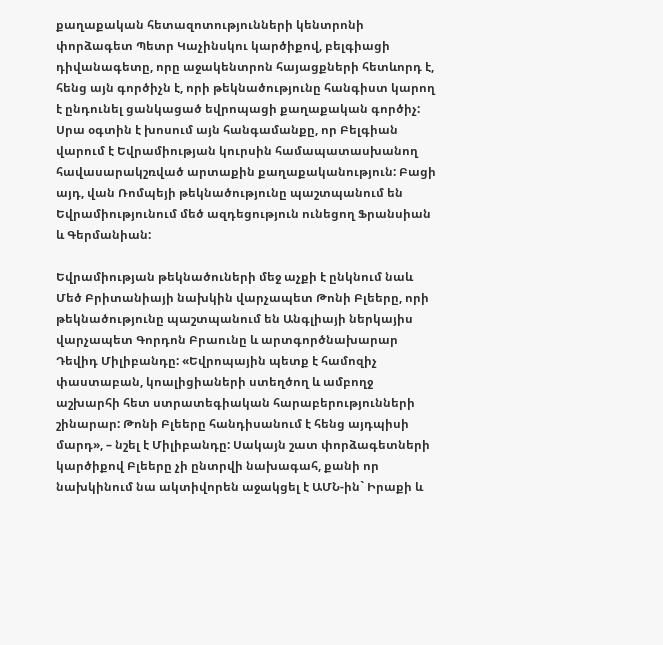քաղաքական հետազոտությունների կենտրոնի փորձագետ Պետր Կաչինսկու կարծիքով, բելգիացի դիվանագետը, որը աջակենտրոն հայացքների հետևորդ է, հենց այն գործիչն է, որի թեկնածությունը հանգիստ կարող է ընդունել ցանկացած եվրոպացի քաղաքական գործիչ: Սրա օգտին է խոսում այն հանգամանքը, որ Բելգիան վարում է Եվրամիության կուրսին համապատասխանող հավասարակշռված արտաքին քաղաքականություն: Բացի այդ, վան Ռոմպեյի թեկնածությունը պաշտպանում են Եվրամիությունում մեծ ազդեցություն ունեցող Ֆրանսիան և Գերմանիան:

Եվրամիության թեկնածուների մեջ աչքի է ընկնում նաև Մեծ Բրիտանիայի նախկին վարչապետ Թոնի Բլեերը, որի թեկնածությունը պաշտպանում են Անգլիայի ներկայիս վարչապետ Գորդոն Բրաունը և արտգործնախարար Դեվիդ Միլիբանդը: «Եվրոպային պետք է համոզիչ փաստաբան, կոալիցիաների ստեղծող և ամբողջ աշխարհի հետ ստրատեգիական հարաբերությունների շինարար: Թոնի Բլեերը հանդիսանում է հենց այդպիսի մարդ», – նշել է Միլիբանդը: Սակայն շատ փորձագետների կարծիքով Բլեերը չի ընտրվի նախագահ, քանի որ նախկինում նա ակտիվորեն աջակցել է ԱՄՆ-ին` Իրաքի և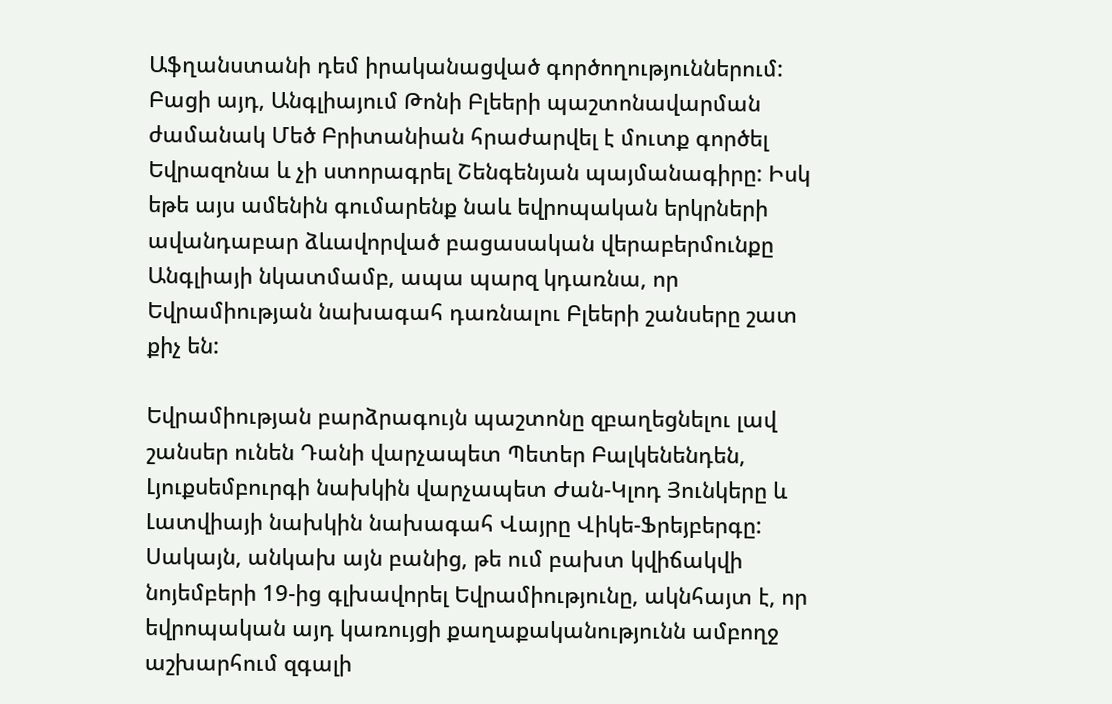Աֆղանստանի դեմ իրականացված գործողություններում: Բացի այդ, Անգլիայում Թոնի Բլեերի պաշտոնավարման ժամանակ Մեծ Բրիտանիան հրաժարվել է մուտք գործել Եվրազոնա և չի ստորագրել Շենգենյան պայմանագիրը: Իսկ եթե այս ամենին գումարենք նաև եվրոպական երկրների ավանդաբար ձևավորված բացասական վերաբերմունքը Անգլիայի նկատմամբ, ապա պարզ կդառնա, որ Եվրամիության նախագահ դառնալու Բլեերի շանսերը շատ քիչ են:

Եվրամիության բարձրագույն պաշտոնը զբաղեցնելու լավ շանսեր ունեն Դանի վարչապետ Պետեր Բալկենենդեն, Լյուքսեմբուրգի նախկին վարչապետ Ժան-Կլոդ Յունկերը և Լատվիայի նախկին նախագահ Վայրը Վիկե-Ֆրեյբերգը: Սակայն, անկախ այն բանից, թե ում բախտ կվիճակվի նոյեմբերի 19-ից գլխավորել Եվրամիությունը, ակնհայտ է, որ եվրոպական այդ կառույցի քաղաքականությունն ամբողջ աշխարհում զգալի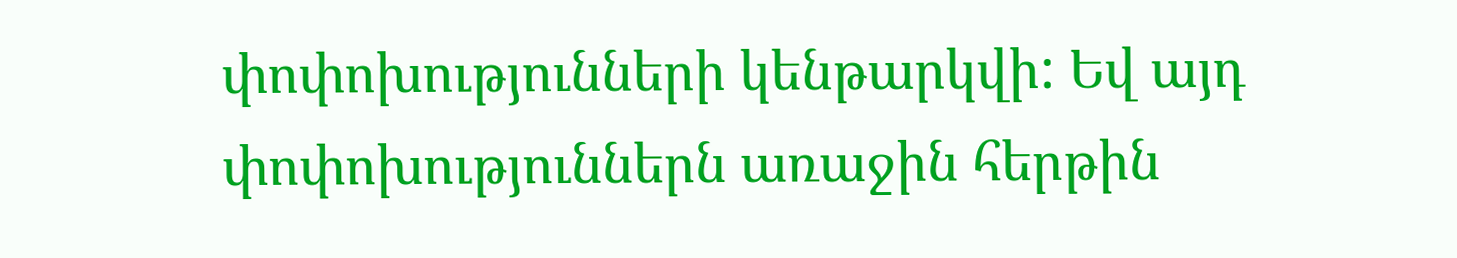փոփոխությունների կենթարկվի: Եվ այդ փոփոխություններն առաջին հերթին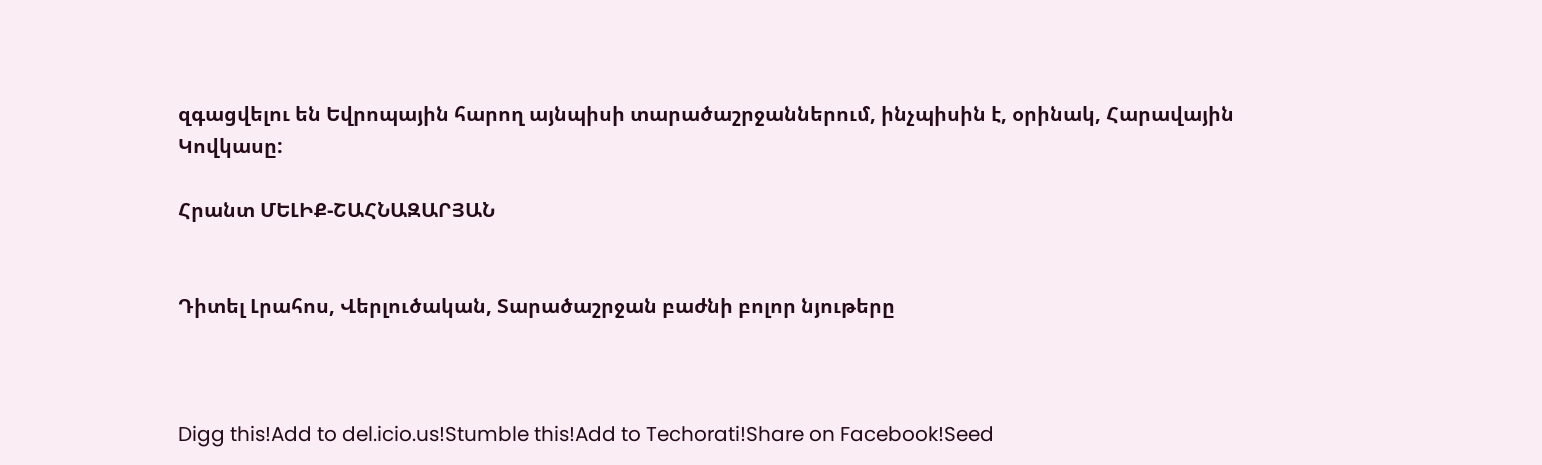զգացվելու են Եվրոպային հարող այնպիսի տարածաշրջաններում, ինչպիսին է, օրինակ, Հարավային Կովկասը:

Հրանտ ՄԵԼԻՔ-ՇԱՀՆԱԶԱՐՅԱՆ


Դիտել Լրահոս, Վերլուծական, Տարածաշրջան բաժնի բոլոր նյութերը



Digg this!Add to del.icio.us!Stumble this!Add to Techorati!Share on Facebook!Seed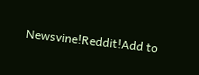Newsvine!Reddit!Add to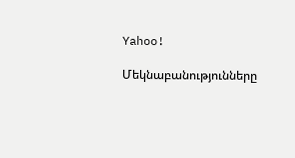Yahoo!

Մեկնաբանությունները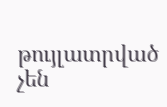թույլատրված չեն